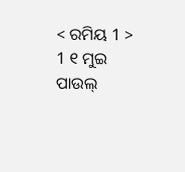< ରମିୟ 1 >
1 ୧ ମୁଇ ପାଉଲ୍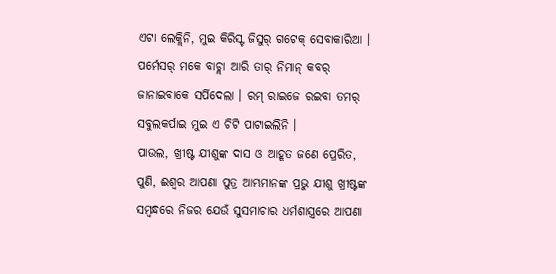ଏଟା ଲେକ୍ଲିନି, ମୁଇ କିରିସ୍ଟ ଜିସୁର୍ ଗଟେକ୍ ସେବାକାରିଆ । ପର୍ମେସର୍ ମକେ ବାଚ୍ଲା ଆରି ତାର୍ ନିମାନ୍ କବର୍ ଜାନାଇବାକେ ସର୍ପିଦେଲା । ରମ୍ ରାଇଜେ ରଇବା ତମର୍ ସବୁଲକର୍ପାଇ ମୁଇ ଏ ଚିଟି ପାଟାଇଲିନି ।
ପାଉଲ, ଖ୍ରୀଷ୍ଟ ଯୀଶୁଙ୍କ ଦାସ ଓ ଆହୂତ ଜଣେ ପ୍ରେରିତ, ପୁଣି, ଈଶ୍ବର ଆପଣା ପୁତ୍ର ଆମ୍ଭମାନଙ୍କ ପ୍ରଭୁ ଯୀଶୁ ଖ୍ରୀଷ୍ଟଙ୍କ ସମ୍ବନ୍ଧରେ ନିଜର ଯେଉଁ ସୁସମାଚାର ଧର୍ମଶାସ୍ତ୍ରରେ ଆପଣା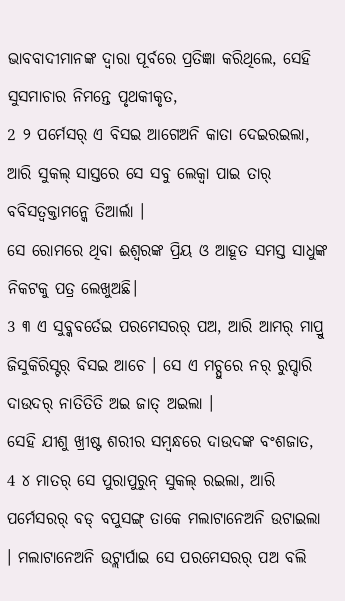ଭାବବାଦୀମାନଙ୍କ ଦ୍ୱାରା ପୂର୍ବରେ ପ୍ରତିଜ୍ଞା କରିଥିଲେ, ସେହି ସୁସମାଚାର ନିମନ୍ତେ ପୃଥକୀକୃତ,
2 ୨ ପର୍ମେସର୍ ଏ ବିସଇ ଆଗେଅନି କାତା ଦେଇରଇଲା, ଆରି ସୁକଲ୍ ସାସ୍ତରେ ସେ ସବୁ ଲେକ୍ବା ପାଇ ତାର୍ ବବିସତ୍ବକ୍ତାମନ୍କେ ତିଆର୍ଲା ।
ସେ ରୋମରେ ଥିବା ଈଶ୍ବରଙ୍କ ପ୍ରିୟ ଓ ଆହୂତ ସମସ୍ତ ସାଧୁଙ୍କ ନିକଟକୁ ପତ୍ର ଲେଖୁଅଛି।
3 ୩ ଏ ସୁବ୍କବର୍ତେଇ ପରମେସରର୍ ପଅ, ଆରି ଆମର୍ ମାପ୍ରୁ ଜିସୁକିରିସ୍ଟର୍ ବିସଇ ଆଚେ । ସେ ଏ ମଚ୍ପୁରେ ନର୍ ରୁପ୍ଦାରି ଦାଉଦର୍ ନାତିତିତି ଅଇ ଜାତ୍ ଅଇଲା ।
ସେହି ଯୀଶୁ ଖ୍ରୀଷ୍ଟ ଶରୀର ସମ୍ବନ୍ଧରେ ଦାଉଦଙ୍କ ବଂଶଜାତ,
4 ୪ ମାତର୍ ସେ ପୁରାପୁରୁନ୍ ସୁକଲ୍ ରଇଲା, ଆରି ପର୍ମେସରର୍ ବଡ୍ ବପୁସଙ୍ଗ୍ ତାକେ ମଲାଟାନେଅନି ଉଟାଇଲା । ମଲାଟାନେଅନି ଉଟ୍ଲାର୍ପାଇ ସେ ପରମେସରର୍ ପଅ ବଲି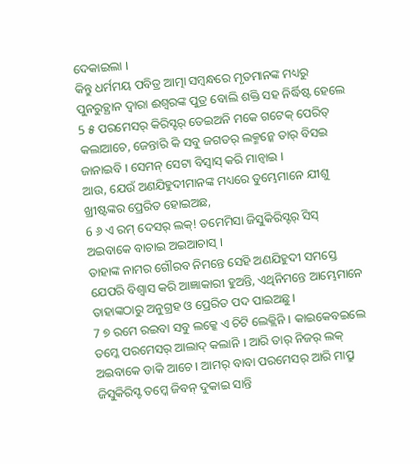ଦେକାଇଲା ।
କିନ୍ତୁ ଧର୍ମମୟ ପବିତ୍ର ଆତ୍ମା ସମ୍ବନ୍ଧରେ ମୃତମାନଙ୍କ ମଧ୍ୟରୁ ପୁନରୁତ୍ଥାନ ଦ୍ୱାରା ଈଶ୍ବରଙ୍କ ପୁତ୍ର ବୋଲି ଶକ୍ତି ସହ ନିର୍ଦ୍ଧିଷ୍ଟ ହେଲେ
5 ୫ ପରମେସର୍ କିରିସ୍ଟର୍ ତେଇଅନି ମକେ ଗଟେକ୍ ପେରିତ୍ କଲାଆଚେ, ଜେନ୍ତାରି କି ସବୁ ଜଗତର୍ ଲକ୍ମନ୍କେ ତାର୍ ବିସଇ ଜାନାଇବି । ସେମନ୍ ସେଟା ବିସ୍ବାସ୍ କରି ମାନ୍ବାଇ ।
ଆଉ, ଯେଉଁ ଅଣଯିହୁଦୀମାନଙ୍କ ମଧ୍ୟରେ ତୁମ୍ଭେମାନେ ଯୀଶୁ ଖ୍ରୀଷ୍ଟଙ୍କର ପ୍ରେରିତ ହୋଇଅଛ,
6 ୬ ଏ ରମ୍ ଦେସର୍ ଲକ୍! ତମେମିସା ଜିସୁକିରିସ୍ଟର୍ ସିସ୍ ଅଇବାକେ ବାଚାଇ ଅଇଆଚାସ୍ ।
ତାହାଙ୍କ ନାମର ଗୌରବ ନିମନ୍ତେ ସେହି ଅଣଯିହୁଦୀ ସମସ୍ତେ ଯେପରି ବିଶ୍ୱାସ କରି ଆଜ୍ଞାକାରୀ ହୁଅନ୍ତି, ଏଥିନିମନ୍ତେ ଆମ୍ଭେମାନେ ତାହାଙ୍କଠାରୁ ଅନୁଗ୍ରହ ଓ ପ୍ରେରିତ ପଦ ପାଇଅଛୁ।
7 ୭ ରମେ ରଇବା ସବୁ ଲକ୍କେ ଏ ଚିଟି ଲେକ୍ଲିନି । କାଇକେବଇଲେ ତମ୍କେ ପରମେସର୍ ଆଲାଦ୍ କଲାନି । ଆରି ତାର୍ ନିଜର୍ ଲକ୍ ଅଇବାକେ ଡାକି ଆଚେ । ଆମର୍ ବାବା ପରମେସର୍ ଆରି ମାପ୍ରୁ ଜିସୁକିରିସ୍ଟ ତମ୍କେ ଜିବନ୍ ଦୁକାଇ ସାନ୍ତି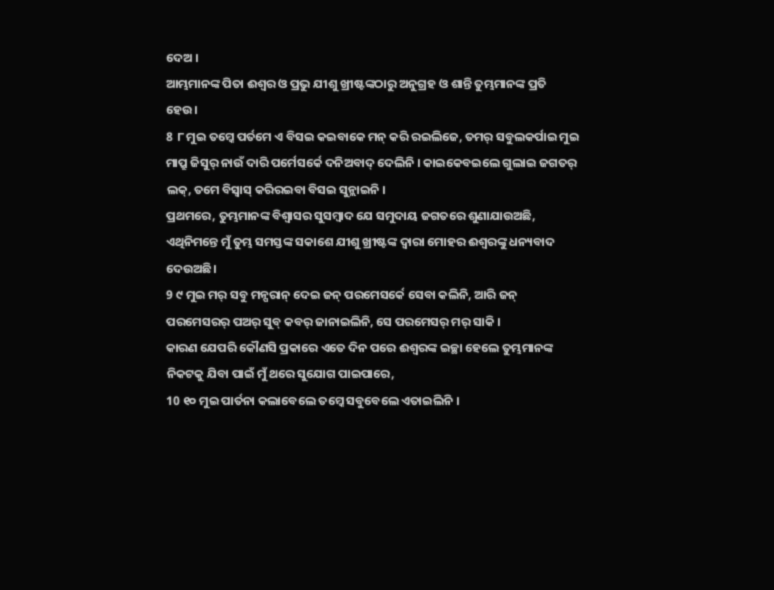ଦେଅ ।
ଆମ୍ଭମାନଙ୍କ ପିତା ଈଶ୍ବର ଓ ପ୍ରଭୁ ଯୀଶୁ ଖ୍ରୀଷ୍ଟଙ୍କଠାରୁ ଅନୁଗ୍ରହ ଓ ଶାନ୍ତି ତୁମ୍ଭମାନଙ୍କ ପ୍ରତି ହେଉ।
8 ୮ ମୁଇ ତମ୍କେ ପର୍ତମେ ଏ ବିସଇ କଇବାକେ ମନ୍ କରି ରଇଲିଜେ, ତମର୍ ସବୁଲକର୍ପାଇ ମୁଇ ମାପ୍ରୁ ଜିସୁର୍ ନାଉଁ ଦାରି ପର୍ମେସର୍କେ ଦନିଅବାଦ୍ ଦେଲିନି । କାଇକେବଇଲେ ଗୁଲାଇ ଜଗତର୍ ଲକ୍, ତମେ ବିସ୍ବାସ୍ କରିରଇବା ବିସଇ ସୁନ୍ଲାଇନି ।
ପ୍ରଥମରେ, ତୁମ୍ଭମାନଙ୍କ ବିଶ୍ୱାସର ସୁସମ୍ବାଦ ଯେ ସମୁଦାୟ ଜଗତରେ ଶୁଣାଯାଉଅଛି, ଏଥିନିମନ୍ତେ ମୁଁ ତୁମ୍ଭ ସମସ୍ତଙ୍କ ସକାଶେ ଯୀଶୁ ଖ୍ରୀଷ୍ଟଙ୍କ ଦ୍ୱାରା ମୋହର ଈଶ୍ବରଙ୍କୁ ଧନ୍ୟବାଦ ଦେଉଅଛି।
9 ୯ ମୁଇ ମର୍ ସବୁ ମନ୍ପରାନ୍ ଦେଇ ଜନ୍ ପରମେସର୍କେ ସେବା କଲିନି, ଆରି ଜନ୍ ପରମେସରର୍ ପଅର୍ ସୁବ୍ କବର୍ ଜାନାଇଲିନି, ସେ ପରମେସର୍ ମର୍ ସାକି ।
କାରଣ ଯେପରି କୌଣସି ପ୍ରକାରେ ଏତେ ଦିନ ପରେ ଈଶ୍ବରଙ୍କ ଇଚ୍ଛା ହେଲେ ତୁମ୍ଭମାନଙ୍କ ନିକଟକୁ ଯିବା ପାଇଁ ମୁଁ ଥରେ ସୁଯୋଗ ପାଇପାରେ,
10 ୧୦ ମୁଇ ପାର୍ତନା କଲାବେଲେ ତମ୍କେ ସବୁବେଲେ ଏତାଇଲିନି ।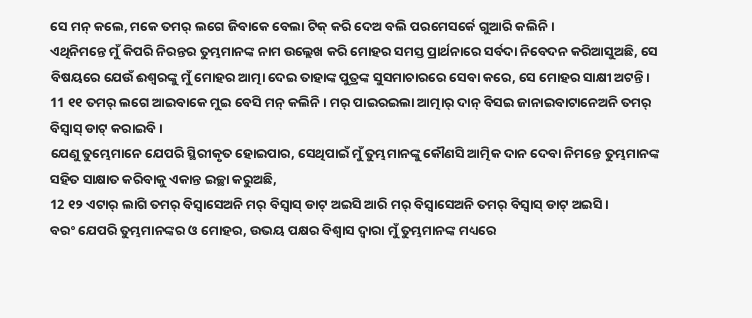ସେ ମନ୍ କଲେ, ମକେ ତମର୍ ଲଗେ ଜିବାକେ ବେଲା ଟିକ୍ କରି ଦେଅ ବଲି ପରମେସର୍କେ ଗୁଆରି କଲିନି ।
ଏଥିନିମନ୍ତେ ମୁଁ କିପରି ନିରନ୍ତର ତୁମ୍ଭମାନଙ୍କ ନାମ ଉଲ୍ଲେଖ କରି ମୋହର ସମସ୍ତ ପ୍ରାର୍ଥନାରେ ସର୍ବଦା ନିବେଦନ କରିଆସୁଅଛି, ସେ ବିଷୟରେ ଯେଉଁ ଈଶ୍ବରଙ୍କୁ ମୁଁ ମୋହର ଆତ୍ମା ଦେଇ ତାହାଙ୍କ ପୁତ୍ରଙ୍କ ସୁସମାଚାରରେ ସେବା କରେ, ସେ ମୋହର ସାକ୍ଷୀ ଅଟନ୍ତି।
11 ୧୧ ତମର୍ ଲଗେ ଆଇବାକେ ମୁଇ ବେସି ମନ୍ କଲିନି । ମର୍ ପାଇରଇଲା ଆତ୍ମାର୍ ଦାନ୍ ବିସଇ ଜାନାଇବାଟାନେଅନି ତମର୍ ବିସ୍ବାସ୍ ଡାଟ୍ କରାଇବି ।
ଯେଣୁ ତୁମ୍ଭେମାନେ ଯେପରି ସ୍ଥିରୀକୃତ ହୋଇପାର, ସେଥିପାଇଁ ମୁଁ ତୁମ୍ଭମାନଙ୍କୁ କୌଣସି ଆତ୍ମିକ ଦାନ ଦେବା ନିମନ୍ତେ ତୁମ୍ଭମାନଙ୍କ ସହିତ ସାକ୍ଷାତ କରିବାକୁ ଏକାନ୍ତ ଇଚ୍ଛା କରୁଅଛି,
12 ୧୨ ଏଟାର୍ ଲାଗି ତମର୍ ବିସ୍ବାସେଅନି ମର୍ ବିସ୍ବାସ୍ ଡାଟ୍ ଅଇସି ଆରି ମର୍ ବିସ୍ବାସେଅନି ତମର୍ ବିସ୍ବାସ୍ ଡାଟ୍ ଅଇସି ।
ବରଂ ଯେପରି ତୁମ୍ଭମାନଙ୍କର ଓ ମୋହର, ଉଭୟ ପକ୍ଷର ବିଶ୍ୱାସ ଦ୍ୱାରା ମୁଁ ତୁମ୍ଭମାନଙ୍କ ମଧ୍ୟରେ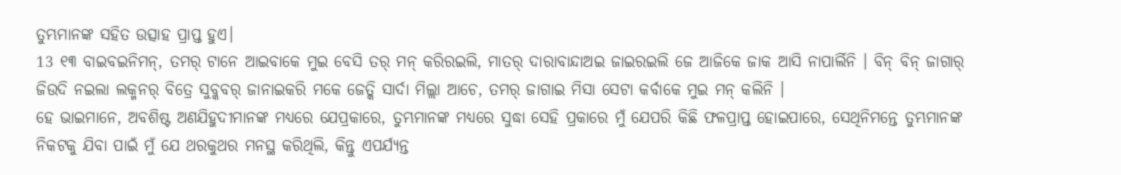ତୁମ୍ଭମାନଙ୍କ ସହିତ ଉତ୍ସାହ ପ୍ରାପ୍ତ ହୁଏ।
13 ୧୩ ବାଇବଇନିମନ୍, ତମର୍ ଟାନେ ଆଇବାକେ ମୁଇ ବେସି ତର୍ ମନ୍ କରିରଇଲି, ମାତର୍ ଦାରାବାନ୍ଦାଅଇ ଜାଇରଇଲି ଜେ ଆଜିକେ ଜାକ ଆସି ନାପାର୍ଲିନି । ବିନ୍ ବିନ୍ ଜାଗାର୍ ଜିଉଦି ନଇଲା ଲକ୍ମନର୍ ବିତ୍ରେ ସୁବ୍କବର୍ ଜାନାଇକରି ମକେ ଜେତ୍କି ସାର୍ଦା ମିଲ୍ଲା ଆଚେ, ତମର୍ ଜାଗାଇ ମିସା ସେଟା କର୍ବାକେ ମୁଇ ମନ୍ କଲିନି ।
ହେ ଭାଇମାନେ, ଅବଶିଷ୍ଟ ଅଣଯିହୁଦୀମାନଙ୍କ ମଧ୍ୟରେ ଯେପ୍ରକାରେ, ତୁମ୍ଭମାନଙ୍କ ମଧ୍ୟରେ ସୁଦ୍ଧା ସେହି ପ୍ରକାରେ ମୁଁ ଯେପରି କିଛି ଫଳପ୍ରାପ୍ତ ହୋଇପାରେ, ସେଥିନିମନ୍ତେ ତୁମ୍ଭମାନଙ୍କ ନିକଟକୁ ଯିବା ପାଇଁ ମୁଁ ଯେ ଥରକୁଥର ମନସ୍ଥ କରିଥିଲି, କିନ୍ତୁ ଏପର୍ଯ୍ୟନ୍ତ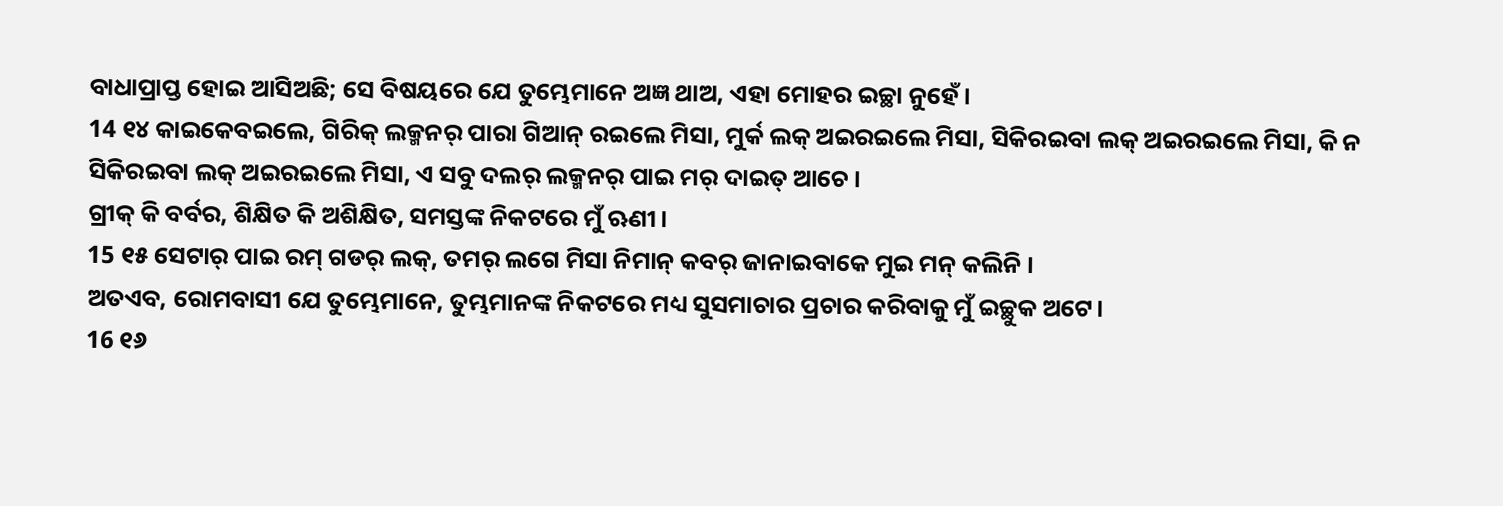ବାଧାପ୍ରାପ୍ତ ହୋଇ ଆସିଅଛି; ସେ ବିଷୟରେ ଯେ ତୁମ୍ଭେମାନେ ଅଜ୍ଞ ଥାଅ, ଏହା ମୋହର ଇଚ୍ଛା ନୁହେଁ।
14 ୧୪ କାଇକେବଇଲେ, ଗିରିକ୍ ଲକ୍ମନର୍ ପାରା ଗିଆନ୍ ରଇଲେ ମିସା, ମୁର୍କ ଲକ୍ ଅଇରଇଲେ ମିସା, ସିକିରଇବା ଲକ୍ ଅଇରଇଲେ ମିସା, କି ନ ସିକିରଇବା ଲକ୍ ଅଇରଇଲେ ମିସା, ଏ ସବୁ ଦଲର୍ ଲକ୍ମନର୍ ପାଇ ମର୍ ଦାଇତ୍ ଆଚେ ।
ଗ୍ରୀକ୍ କି ବର୍ବର, ଶିକ୍ଷିତ କି ଅଶିକ୍ଷିତ, ସମସ୍ତଙ୍କ ନିକଟରେ ମୁଁ ଋଣୀ।
15 ୧୫ ସେଟାର୍ ପାଇ ରମ୍ ଗଡର୍ ଲକ୍, ତମର୍ ଲଗେ ମିସା ନିମାନ୍ କବର୍ ଜାନାଇବାକେ ମୁଇ ମନ୍ କଲିନି ।
ଅତଏବ, ରୋମବାସୀ ଯେ ତୁମ୍ଭେମାନେ, ତୁମ୍ଭମାନଙ୍କ ନିକଟରେ ମଧ୍ୟ ସୁସମାଚାର ପ୍ରଚାର କରିବାକୁ ମୁଁ ଇଚ୍ଛୁକ ଅଟେ।
16 ୧୬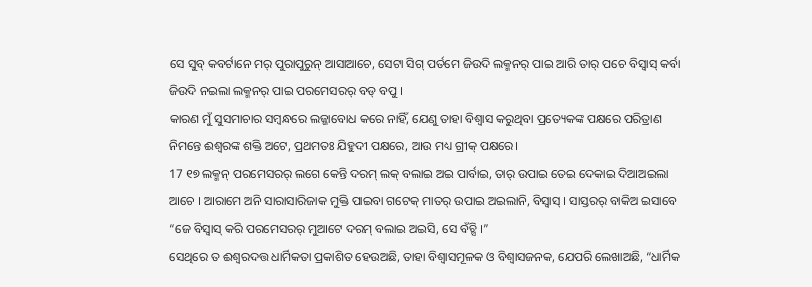ସେ ସୁବ୍ କବର୍ଟାନେ ମର୍ ପୁରାପୁରୁନ୍ ଆସାଆଚେ, ସେଟା ସିଗ୍ ପର୍ତମେ ଜିଉଦି ଲକ୍ମନର୍ ପାଇ ଆରି ତାର୍ ପଚେ ବିସ୍ବାସ୍ କର୍ବା ଜିଉଦି ନଇଲା ଲକ୍ମନର୍ ପାଇ ପରମେସରର୍ ବଡ୍ ବପୁ ।
କାରଣ ମୁଁ ସୁସମାଚାର ସମ୍ବନ୍ଧରେ ଲଜ୍ଜାବୋଧ କରେ ନାହିଁ, ଯେଣୁ ତାହା ବିଶ୍ୱାସ କରୁଥିବା ପ୍ରତ୍ୟେକଙ୍କ ପକ୍ଷରେ ପରିତ୍ରାଣ ନିମନ୍ତେ ଈଶ୍ବରଙ୍କ ଶକ୍ତି ଅଟେ, ପ୍ରଥମତଃ ଯିହୁଦୀ ପକ୍ଷରେ, ଆଉ ମଧ୍ୟ ଗ୍ରୀକ୍ ପକ୍ଷରେ।
17 ୧୭ ଲକ୍ମନ୍ ପରମେସରର୍ ଲଗେ କେନ୍ତି ଦରମ୍ ଲକ୍ ବଲାଇ ଅଇ ପାର୍ବାଇ, ତାର୍ ଉପାଇ ତେଇ ଦେକାଇ ଦିଆଅଇଲା ଆଚେ । ଆରାମେ ଅନି ସାରାସାରିଜାକ ମୁକ୍ତି ପାଇବା ଗଟେକ୍ ମାତର୍ ଉପାଇ ଅଇଲାନି, ବିସ୍ବାସ୍ । ସାସ୍ତରର୍ ବାକିଅ ଇସାବେ “ଜେ ବିସ୍ବାସ୍ କରି ପରମେସରର୍ ମୁଆଟେ ଦରମ୍ ବଲାଇ ଅଇସି, ସେ ବଁଚ୍ସି ।”
ସେଥିରେ ତ ଈଶ୍ବରଦତ୍ତ ଧାର୍ମିକତା ପ୍ରକାଶିତ ହେଉଅଛି, ତାହା ବିଶ୍ୱାସମୂଳକ ଓ ବିଶ୍ୱାସଜନକ, ଯେପରି ଲେଖାଅଛି, “ଧାର୍ମିକ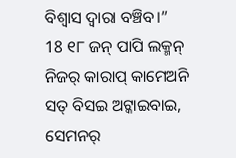ବିଶ୍ୱାସ ଦ୍ୱାରା ବଞ୍ଚିବ।”
18 ୧୮ ଜନ୍ ପାପି ଲକ୍ମନ୍ ନିଜର୍ କାରାପ୍ କାମେଅନି ସତ୍ ବିସଇ ଅଟ୍କାଇବାଇ, ସେମନର୍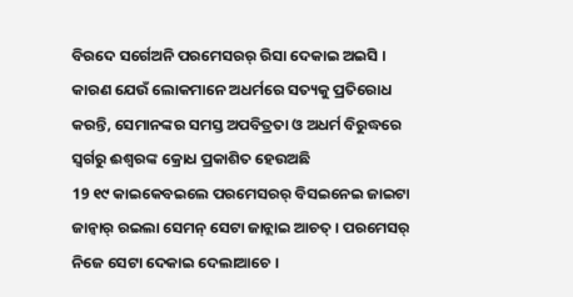ବିରଦେ ସର୍ଗେଅନି ପରମେସରର୍ ରିସା ଦେକାଇ ଅଇସି ।
କାରଣ ଯେଉଁ ଲୋକମାନେ ଅଧର୍ମରେ ସତ୍ୟକୁ ପ୍ରତିରୋଧ କରନ୍ତି, ସେମାନଙ୍କର ସମସ୍ତ ଅପବିତ୍ରତା ଓ ଅଧର୍ମ ବିରୁଦ୍ଧରେ ସ୍ୱର୍ଗରୁ ଈଶ୍ବରଙ୍କ କ୍ରୋଧ ପ୍ରକାଶିତ ହେଉଅଛି
19 ୧୯ କାଇକେବଇଲେ ପରମେସରର୍ ବିସଇନେଇ ଜାଇଟା ଜାନ୍ବାର୍ ରଇଲା ସେମନ୍ ସେଟା ଜାନ୍ଲାଇ ଆଚତ୍ । ପରମେସର୍ ନିଜେ ସେଟା ଦେକାଇ ଦେଲାଆଚେ ।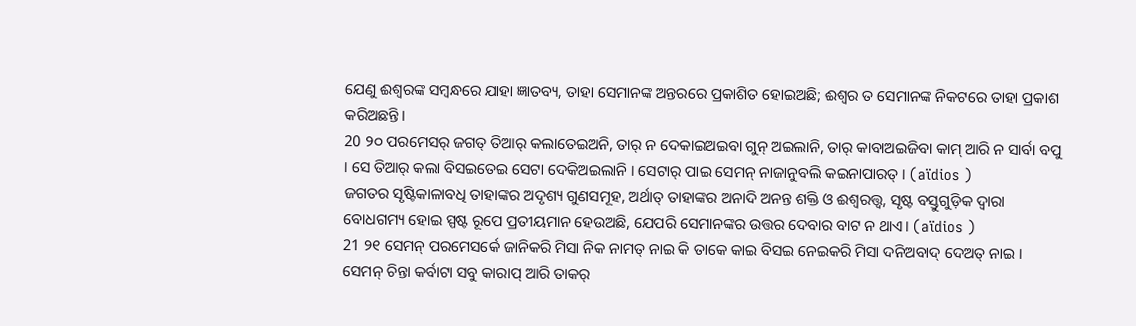ଯେଣୁ ଈଶ୍ବରଙ୍କ ସମ୍ବନ୍ଧରେ ଯାହା ଜ୍ଞାତବ୍ୟ, ତାହା ସେମାନଙ୍କ ଅନ୍ତରରେ ପ୍ରକାଶିତ ହୋଇଅଛି; ଈଶ୍ବର ତ ସେମାନଙ୍କ ନିକଟରେ ତାହା ପ୍ରକାଶ କରିଅଛନ୍ତି।
20 ୨୦ ପରମେସର୍ ଜଗତ୍ ତିଆର୍ କଲାତେଇଅନି, ତାର୍ ନ ଦେକାଇଅଇବା ଗୁନ୍ ଅଇଲାନି, ତାର୍ କାବାଅଇଜିବା କାମ୍ ଆରି ନ ସାର୍ବା ବପୁ । ସେ ତିଆର୍ କଲା ବିସଇତେଇ ସେଟା ଦେକିଅଇଲାନି । ସେଟାର୍ ପାଇ ସେମନ୍ ନାଜାନୁବଲି କଇନାପାରତ୍ । (aïdios )
ଜଗତର ସୃଷ୍ଟିକାଳାବଧି ତାହାଙ୍କର ଅଦୃଶ୍ୟ ଗୁଣସମୂହ, ଅର୍ଥାତ୍ ତାହାଙ୍କର ଅନାଦି ଅନନ୍ତ ଶକ୍ତି ଓ ଈଶ୍ବରତ୍ତ୍ୱ, ସୃଷ୍ଟ ବସ୍ତୁଗୁଡ଼ିକ ଦ୍ୱାରା ବୋଧଗମ୍ୟ ହୋଇ ସ୍ପଷ୍ଟ ରୂପେ ପ୍ରତୀୟମାନ ହେଉଅଛି, ଯେପରି ସେମାନଙ୍କର ଉତ୍ତର ଦେବାର ବାଟ ନ ଥାଏ। (aïdios )
21 ୨୧ ସେମନ୍ ପରମେସର୍କେ ଜାନିକରି ମିସା ନିକ ନାମତ୍ ନାଇ କି ତାକେ କାଇ ବିସଇ ନେଇକରି ମିସା ଦନିଅବାଦ୍ ଦେଅତ୍ ନାଇ । ସେମନ୍ ଚିନ୍ତା କର୍ବାଟା ସବୁ କାରାପ୍ ଆରି ତାକର୍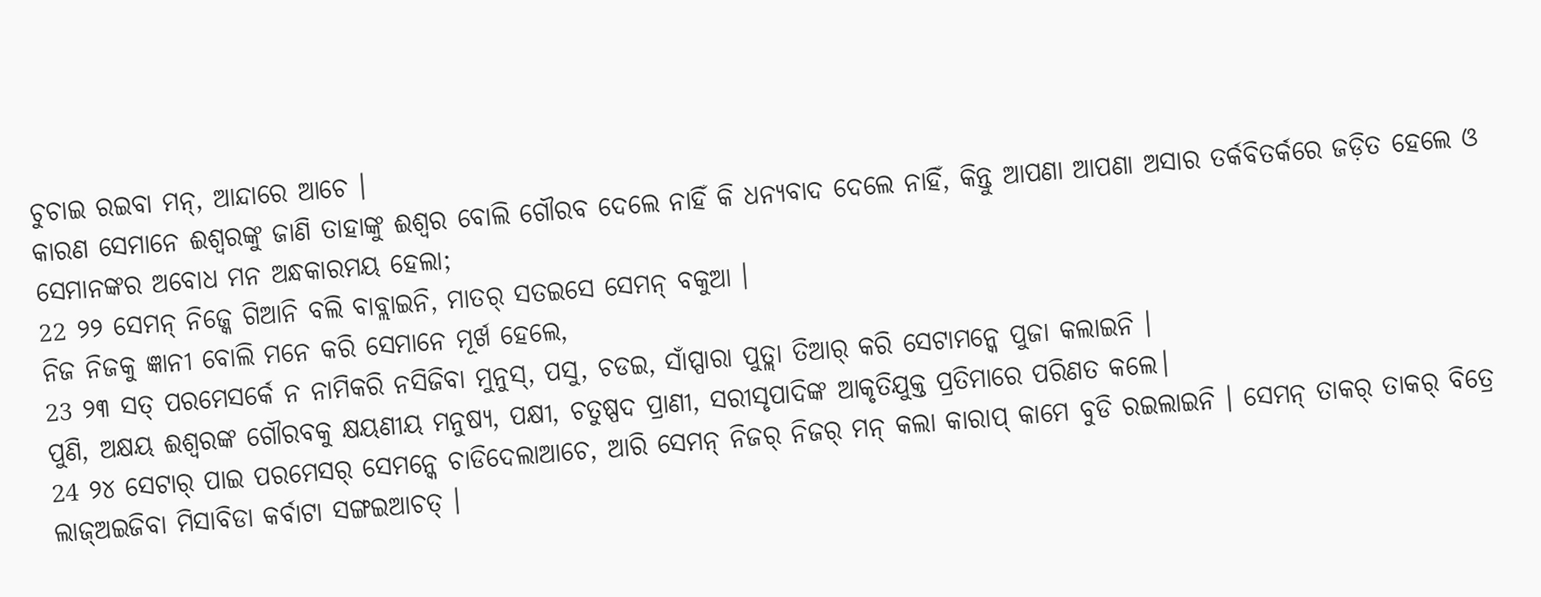ଚୁଚାଇ ରଇବା ମନ୍, ଆନ୍ଦାରେ ଆଚେ ।
କାରଣ ସେମାନେ ଈଶ୍ବରଙ୍କୁ ଜାଣି ତାହାଙ୍କୁ ଈଶ୍ବର ବୋଲି ଗୌରବ ଦେଲେ ନାହିଁ କି ଧନ୍ୟବାଦ ଦେଲେ ନାହିଁ, କିନ୍ତୁ ଆପଣା ଆପଣା ଅସାର ତର୍କବିତର୍କରେ ଜଡ଼ିତ ହେଲେ ଓ ସେମାନଙ୍କର ଅବୋଧ ମନ ଅନ୍ଧକାରମୟ ହେଲା;
22 ୨୨ ସେମନ୍ ନିଜ୍କେ ଗିଆନି ବଲି ବାବ୍ଲାଇନି, ମାତର୍ ସତଇସେ ସେମନ୍ ବକୁଆ ।
ନିଜ ନିଜକୁ ଜ୍ଞାନୀ ବୋଲି ମନେ କରି ସେମାନେ ମୂର୍ଖ ହେଲେ,
23 ୨୩ ସତ୍ ପରମେସର୍କେ ନ ନାମିକରି ନସିଜିବା ମୁନୁସ୍, ପସୁ, ଚଡଇ, ସାଁପ୍ପାରା ପୁତ୍ଲା ତିଆର୍ କରି ସେଟାମନ୍କେ ପୁଜା କଲାଇନି ।
ପୁଣି, ଅକ୍ଷୟ ଈଶ୍ବରଙ୍କ ଗୌରବକୁ କ୍ଷୟଣୀୟ ମନୁଷ୍ୟ, ପକ୍ଷୀ, ଚତୁଷ୍ପଦ ପ୍ରାଣୀ, ସରୀସୃପାଦିଙ୍କ ଆକୃତିଯୁକ୍ତ ପ୍ରତିମାରେ ପରିଣତ କଲେ।
24 ୨୪ ସେଟାର୍ ପାଇ ପରମେସର୍ ସେମନ୍କେ ଚାଡିଦେଲାଆଚେ, ଆରି ସେମନ୍ ନିଜର୍ ନିଜର୍ ମନ୍ କଲା କାରାପ୍ କାମେ ବୁଡି ରଇଲାଇନି । ସେମନ୍ ତାକର୍ ତାକର୍ ବିତ୍ରେ ଲାଜ୍ଅଇଜିବା ମିସାବିଡା କର୍ବାଟା ସଙ୍ଗଇଆଚତ୍ ।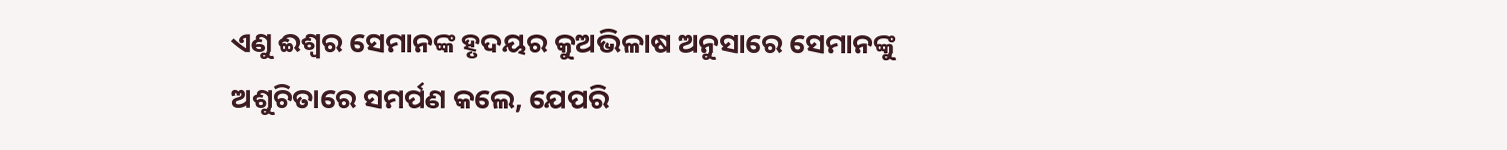ଏଣୁ ଈଶ୍ବର ସେମାନଙ୍କ ହୃଦୟର କୁଅଭିଳାଷ ଅନୁସାରେ ସେମାନଙ୍କୁ ଅଶୁଚିତାରେ ସମର୍ପଣ କଲେ, ଯେପରି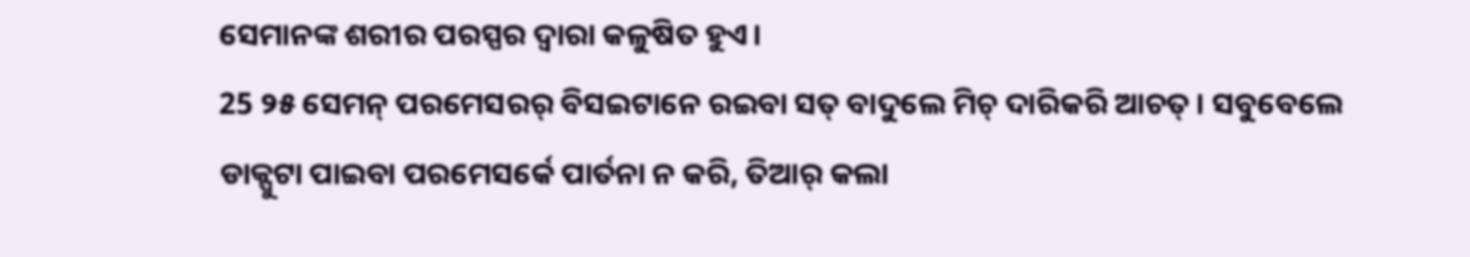ସେମାନଙ୍କ ଶରୀର ପରସ୍ପର ଦ୍ୱାରା କଳୁଷିତ ହୁଏ।
25 ୨୫ ସେମନ୍ ପରମେସରର୍ ବିସଇଟାନେ ରଇବା ସତ୍ ବାଦୁଲେ ମିଚ୍ ଦାରିକରି ଆଚତ୍ । ସବୁବେଲେ ଡାକ୍ପୁଟା ପାଇବା ପରମେସର୍କେ ପାର୍ତନା ନ କରି, ତିଆର୍ କଲା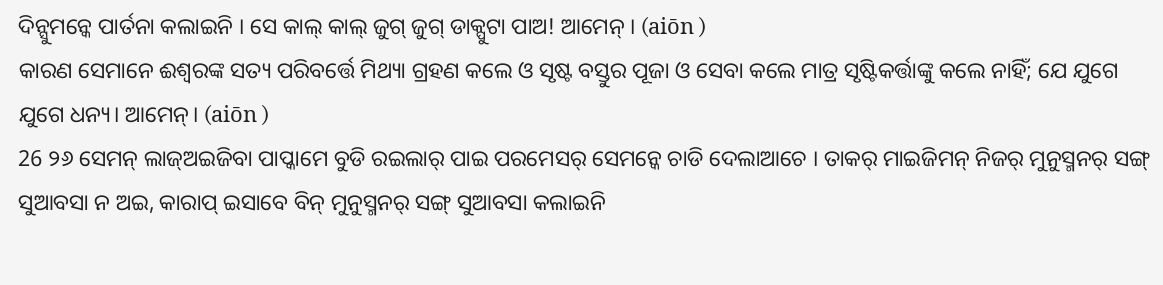ଦିନ୍ସୁମନ୍କେ ପାର୍ତନା କଲାଇନି । ସେ କାଲ୍ କାଲ୍ ଜୁଗ୍ ଜୁଗ୍ ଡାକ୍ପୁଟା ପାଅ! ଆମେନ୍ । (aiōn )
କାରଣ ସେମାନେ ଈଶ୍ବରଙ୍କ ସତ୍ୟ ପରିବର୍ତ୍ତେ ମିଥ୍ୟା ଗ୍ରହଣ କଲେ ଓ ସୃଷ୍ଟ ବସ୍ତୁର ପୂଜା ଓ ସେବା କଲେ ମାତ୍ର ସୃଷ୍ଟିକର୍ତ୍ତାଙ୍କୁ କଲେ ନାହିଁ; ଯେ ଯୁଗେ ଯୁଗେ ଧନ୍ୟ। ଆମେନ୍। (aiōn )
26 ୨୬ ସେମନ୍ ଲାଜ୍ଅଇଜିବା ପାପ୍କାମେ ବୁଡି ରଇଲାର୍ ପାଇ ପରମେସର୍ ସେମନ୍କେ ଚାଡି ଦେଲାଆଚେ । ତାକର୍ ମାଇଜିମନ୍ ନିଜର୍ ମୁନୁସ୍ମନର୍ ସଙ୍ଗ୍ ସୁଆବସା ନ ଅଇ, କାରାପ୍ ଇସାବେ ବିନ୍ ମୁନୁସ୍ମନର୍ ସଙ୍ଗ୍ ସୁଆବସା କଲାଇନି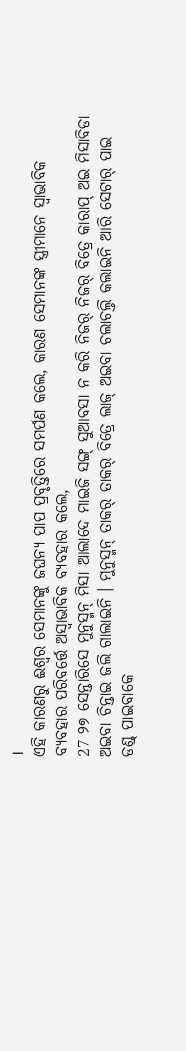।
ଏହି କାରଣରୁ ଈଶ୍ବର ସେମାନଙ୍କୁ ଜଘନ୍ୟ ପାପ ପ୍ରବୃତ୍ତିରେ ସମର୍ପଣ କଲେ, କାରଣ ସେମାନଙ୍କ ସ୍ତ୍ରୀମାନେ ସ୍ୱାଭାବିକ ବ୍ୟବହାର ପରିବର୍ତ୍ତେ ଅସ୍ୱାଭାବିକ ବ୍ୟବହାର କଲେ,
27 ୨୭ ସେନ୍ତାରିସେ ମୁନୁସ୍ମନ୍ ମିସା ଆଲାଦେ ମାଇଜି ସଙ୍ଗ୍ ସୁଆବସା ନ କରି ନିଜର୍ ନିଜର୍ ବିତ୍ରେ କାରାପ୍ ଅଇ ମିସାବିଡା ଅଇବା ଚିନ୍ତାଇ ଜଲି ଗାଲାଇନି । ମୁନୁସ୍ମନ୍ ତାକର୍ ତାକର୍ ବିତ୍ରେ ଲାଜ୍ ଅଇବା ଚଲାଚଲ୍ତି କଲାଇନି ଆରି ସେଟାର୍ ପାଇ ଡଣ୍ଡ୍ ପାଇବାକେ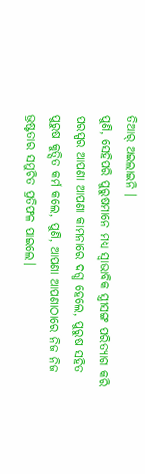ତିଆର୍ ଅଇଲାଇନି ।
ପୁଣି, ସେହିପରି ପୁରୁଷମାନେ ମଧ୍ୟ ସ୍ୱାଭାବିକ ସ୍ତ୍ରୀସଙ୍ଗ ପରିତ୍ୟାଗ କରି ପରସ୍ପର ଆପଣା ଆପଣା କାମନାରେ ଦଗ୍ଧ ହେଲେ, ପୁରୁଷ ସହିତ ପୁରୁଷ କୁତ୍ସିତ କର୍ମ କଲେ, ପୁଣି, ଆପଣା ଆପଣାଠାରେ ନିଜ ନିଜ ଭ୍ରଷ୍ଟତାର ସମୁଚିତ ପ୍ରତିଫଳ ପାଇଲେ।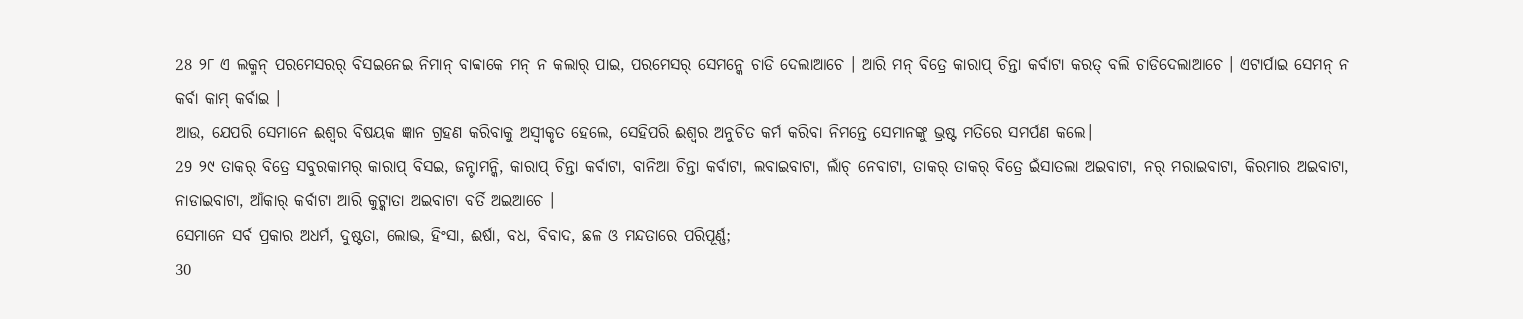28 ୨୮ ଏ ଲକ୍ମନ୍ ପରମେସରର୍ ବିସଇନେଇ ନିମାନ୍ ବାବ୍ବାକେ ମନ୍ ନ କଲାର୍ ପାଇ, ପରମେସର୍ ସେମନ୍କେ ଚାଡି ଦେଲାଆଚେ । ଆରି ମନ୍ ବିତ୍ରେ କାରାପ୍ ଚିନ୍ତା କର୍ବାଟା କରତ୍ ବଲି ଚାଡିଦେଲାଆଚେ । ଏଟାର୍ପାଇ ସେମନ୍ ନ କର୍ବା କାମ୍ କର୍ବାଇ ।
ଆଉ, ଯେପରି ସେମାନେ ଈଶ୍ବର ବିଷୟକ ଜ୍ଞାନ ଗ୍ରହଣ କରିବାକୁ ଅସ୍ୱୀକୃତ ହେଲେ, ସେହିପରି ଈଶ୍ବର ଅନୁଚିତ କର୍ମ କରିବା ନିମନ୍ତେ ସେମାନଙ୍କୁ ଭ୍ରଷ୍ଟ ମତିରେ ସମର୍ପଣ କଲେ।
29 ୨୯ ତାକର୍ ବିତ୍ରେ ସବୁରକାମର୍ କାରାପ୍ ବିସଇ, ଜନ୍ଟାମନ୍କି, କାରାପ୍ ଚିନ୍ତା କର୍ବାଟା, ବାନିଆ ଚିନ୍ତା କର୍ବାଟା, ଲବାଇବାଟା, ଲାଁଚ୍ ନେବାଟା, ତାକର୍ ତାକର୍ ବିତ୍ରେ ଇଁସାତଲା ଅଇବାଟା, ନର୍ ମରାଇବାଟା, କିରମାର ଅଇବାଟା, ନାଡାଇବାଟା, ଆଁକାର୍ କର୍ବାଟା ଆରି କୁଟ୍କାତା ଅଇବାଟା ବର୍ତି ଅଇଆଚେ ।
ସେମାନେ ସର୍ବ ପ୍ରକାର ଅଧର୍ମ, ଦୁଷ୍ଟତା, ଲୋଭ, ହିଂସା, ଈର୍ଷା, ବଧ, ବିବାଦ, ଛଳ ଓ ମନ୍ଦତାରେ ପରିପୂର୍ଣ୍ଣ;
30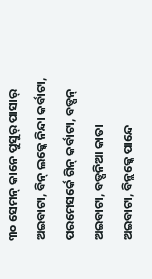୩୦ ସେମନ୍ କାନେ ପୁସୁର୍ ପାସାର୍ ଅଇବାଟା, ବିନ୍ ଲକ୍କେ ନିନ୍ଦା କର୍ବାଟା, ପରମେସର୍କେ ଗିନ୍ କର୍ବାଟା, ବଡ୍ପନ୍ ଅଇବାଟା, ବଡ୍ପନିଆ କାତା ଅଇବାଟା, ବିନ୍ଲକ୍କେ ପାନ୍ଦେ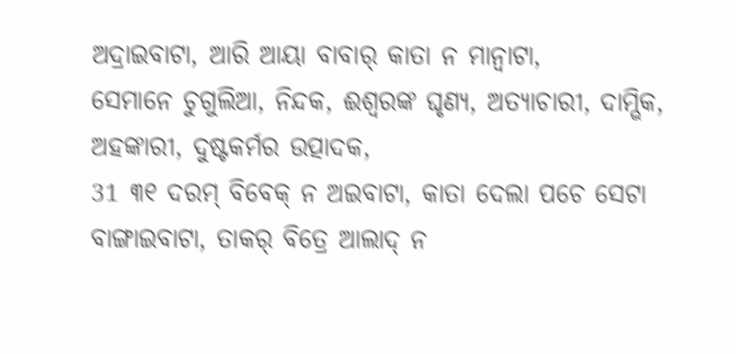ଅଦ୍ରାଇବାଟା, ଆରି ଆୟା ବାବାର୍ କାତା ନ ମାନ୍ବାଟା,
ସେମାନେ ଚୁଗୁଲିଆ, ନିନ୍ଦକ, ଈଶ୍ବରଙ୍କ ଘୃଣ୍ୟ, ଅତ୍ୟାଚାରୀ, ଦାମ୍ଭିକ, ଅହଙ୍କାରୀ, ଦୁଷ୍ଟକର୍ମର ଉତ୍ପାଦକ,
31 ୩୧ ଦରମ୍ ବିବେକ୍ ନ ଅଇବାଟା, କାତା ଦେଲା ପଚେ ସେଟା ବାଙ୍ଗାଇବାଟା, ତାକର୍ ବିତ୍ରେ ଆଲାଦ୍ ନ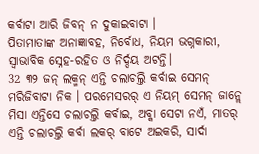କର୍ବାଟା ଆରି ଜିବନ୍ ନ ଦୁକାଇବାଟା ।
ପିତାମାତାଙ୍କ ଅନାଜ୍ଞାବହ, ନିର୍ବୋଧ, ନିୟମ ଭଗ୍ନକାରୀ, ସ୍ୱାଭାବିକ ସ୍ନେହ-ରହିତ ଓ ନିର୍ଦ୍ଦୟ ଅଟନ୍ତି।
32 ୩୨ ଜନ୍ ଲକ୍ମନ୍ ଏନ୍ତି ଚଲାଚଲ୍ତି କର୍ବାଇ ସେମନ୍ ମରିଜିବାଟା ନିକ । ପରମେସରର୍ ଏ ନିୟମ୍ ସେମନ୍ ଜାନ୍ଲେ ମିସା ଏନ୍ତିସେ ଚଲାଚଲ୍ତି କର୍ବାଇ, ଅବ୍କା ସେଟା ନଏଁ, ମାତର୍ ଏନ୍ତି ଚଲାଚଲ୍ତି କର୍ବା ଲକର୍ ବାଟେ ଅଇକରି, ସାର୍ଦା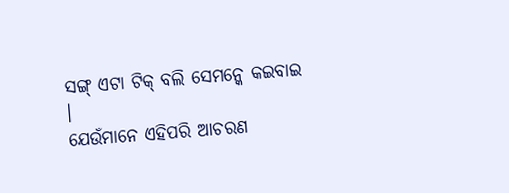ସଙ୍ଗ୍ ଏଟା ଟିକ୍ ବଲି ସେମନ୍କେ କଇବାଇ ।
ଯେଉଁମାନେ ଏହିପରି ଆଚରଣ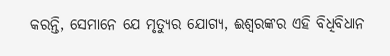କରନ୍ତି, ସେମାନେ ଯେ ମୃତ୍ୟୁର ଯୋଗ୍ୟ, ଈଶ୍ବରଙ୍କର ଏହି ବିଧିବିଧାନ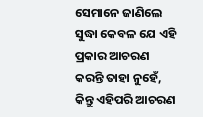ସେମାନେ ଜାଣିଲେ ସୁଦ୍ଧା କେବଳ ଯେ ଏହି ପ୍ରକାର ଆଚରଣ କରନ୍ତି ତାହା ନୁହେଁ, କିନ୍ତୁ ଏହିପରି ଆଚରଣ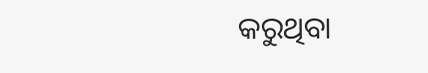କରୁଥିବା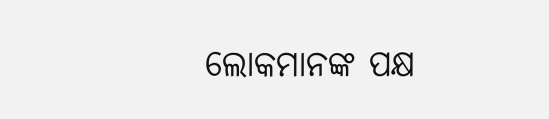ଲୋକମାନଙ୍କ ପକ୍ଷ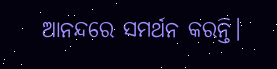ଆନନ୍ଦରେ ସମର୍ଥନ କରନ୍ତି।